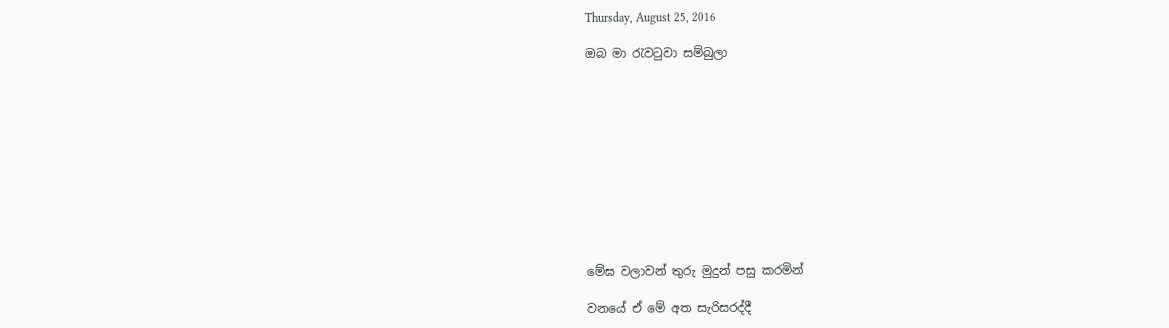Thursday, August 25, 2016

ඔබ මා රැවටුවා සම්බුලා











මේඝ වලාවන් තුරු මුදුන් පසු කරමින්

වනයේ ඒ මේ අත සැරිසරද්දී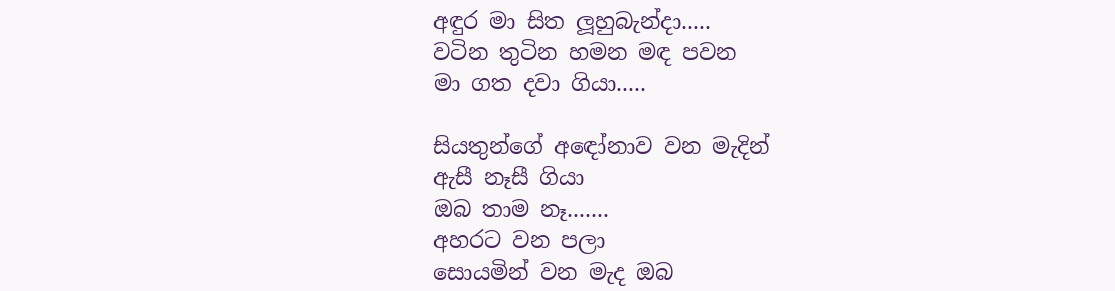අඳුර මා සිත ලූහුබැන්දා.....
වටින තුටින හමන මඳ පවන
මා ගත දවා ගියා.....

සියතුන්ගේ අඳෝනාව වන මැදින්
ඇසී නෑසී ගියා
ඔබ තාම නෑ.......
අහරට වන පලා
සොයමින් වන මැද ඔබ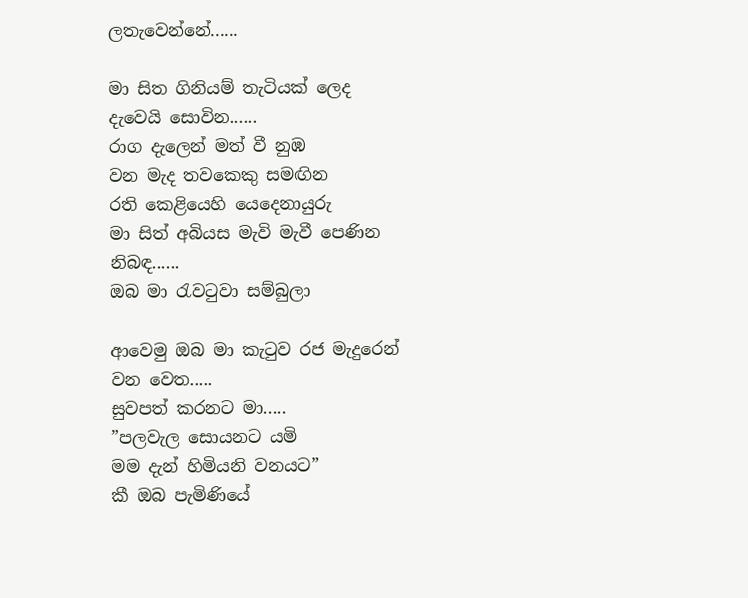ලතැවෙන්නේ......

මා සිත ගිනියම් තැටියක් ලෙද
දැවෙයි සොවින......
රාග දැලෙන් මත් වී නුඹ
වන මැද තවකෙකු සමඟින
රති කෙළියෙහි යෙදෙනායුරු
මා සිත් අබියස මැවි මැවී පෙණින
නිබඳ......
ඔබ මා රැවටුවා සම්බුලා

ආවෙමු ඔබ මා කැටුව රජ මැදුරෙන්
වන වෙත.....
සුවපත් කරනට මා.....
”පලවැල සොයනට යමි
මම දැන් හිමියනි වනයට”
කී ඔබ පැමිණියේ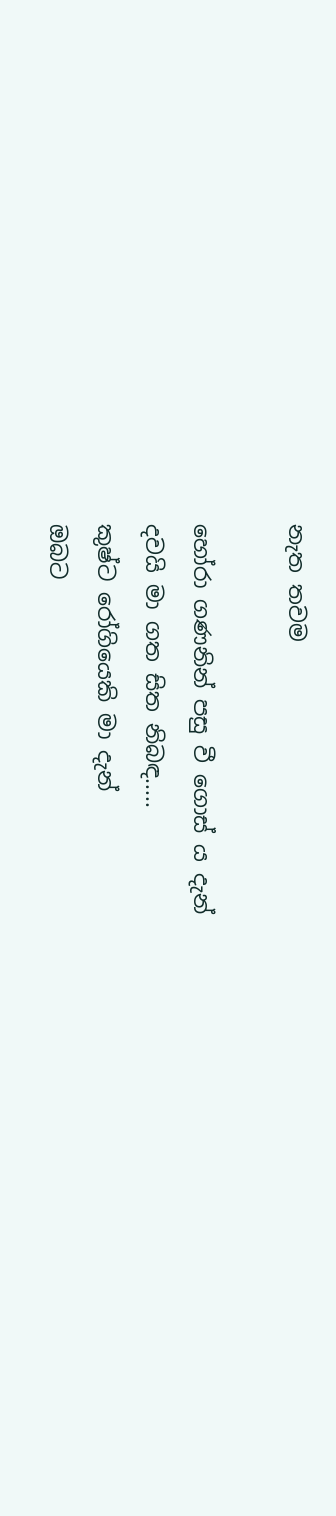නැත තවම

හෝරා ගණනින් පසු වී ගොස් ය දැන්
දවයි මා ගත සිත නිබඳ.....
කුෂ්ට රෝගියෙකි මා දැන්
ඔබට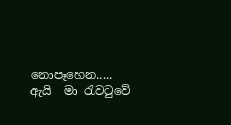නොපෑහෙන.....
ඇයි  මා රැවටුවේ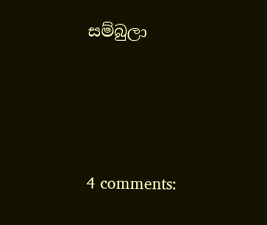සම්බුලා




4 comments: